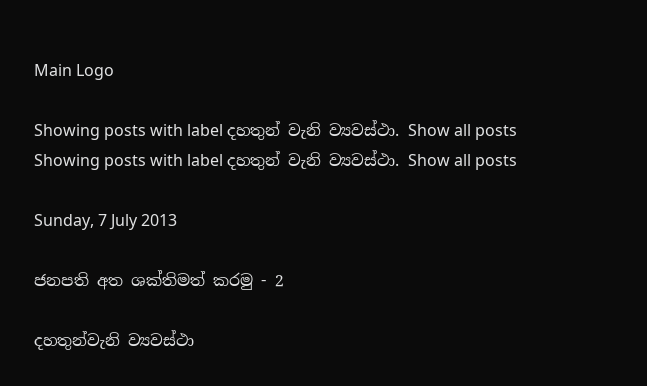Main Logo

Showing posts with label දහතුන් වැනි ව්‍යවස්ථා. Show all posts
Showing posts with label දහතුන් වැනි ව්‍යවස්ථා. Show all posts

Sunday, 7 July 2013

ජනපති අත ශක්තිමත් කරමු - 2

දහතුන්වැනි ව්‍යවස්ථා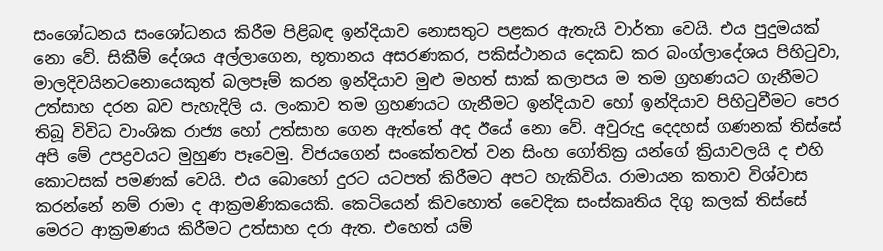සංශෝධනය සංශෝධනය කිරීම පිළිබඳ ඉන්දියාව නොසතුට පළකර ඇතැයි වාර්තා වෙයි. එය පුදුමයක් නො වේ. සිකීම් දේශය අල්ලාගෙන, භූතානය අසරණකර, පකිස්ථානය දෙකඩ කර බංග්ලාදේශය පිහිටුවා, මාලදිවයිනටනොයෙකුත් බලපෑම් කරන ඉන්දියාව මුළු මහත් සාක් කලාපය ම තම ග්‍රහණයට ගැනීමට උත්සාහ දරන බව පැහැදිලි ය. ලංකාව තම ග්‍රහණයට ගැනීමට ඉන්දියාව හෝ ඉන්දියාව පිහිටුවීමට පෙර තිබූ විවිධ වාංශික රාජ්‍ය හෝ උත්සාහ ගෙන ඇත්තේ අද ඊයේ නො වේ. අවුරුදු දෙදහස් ගණනක් තිස්සේ අපි මේ උපද්‍රවයට මුහුණ පෑවෙමු. විජයගෙන් සංකේතවත් වන සිංහ ගෝතික්‍ර යන්ගේ ක්‍රියාවලයි ද එහි කොටසක් පමණක් වෙයි. එය බොහෝ දුරට යටපත් කිරීමට අපට හැකිවිය. රාමායන කතාව විශ්වාස කරන්නේ නම් රාමා ද ආක්‍රමණිකයෙකි. කෙටියෙන් කිවහොත් වෛදික සංස්කෘතිය දිගු කලක් තිස්සේ මෙරට ආක්‍රමණය කිරීමට උත්සාහ දරා ඇත. එහෙත් යම්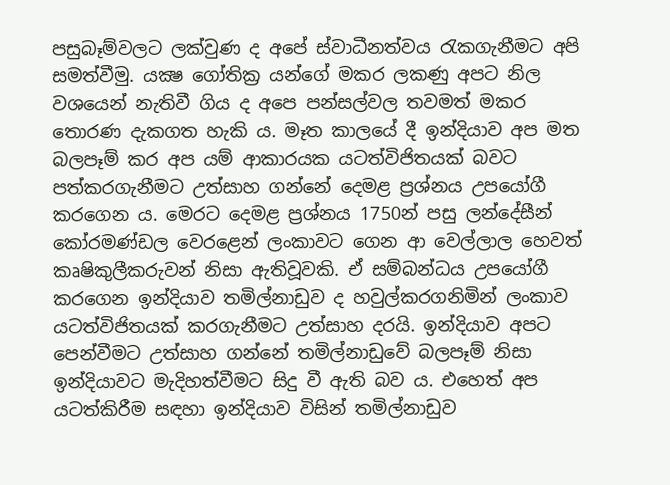පසුබෑම්වලට ලක්වුණ ද අපේ ස්වාධීනත්වය රැකගැනීමට අපි සමත්වීමු. යක්‍ෂ ගෝතික්‍ර යන්ගේ මකර ලකණු අපට නිල වශයෙන් නැතිවී ගිය ද අපෙ පන්සල්වල තවමත් මකර තොරණ දැකගත හැකි ය. මෑත කාලයේ දී ඉන්දියාව අප මත බලපෑම් කර අප යම් ආකාරයක යටත්විජිතයක් බවට පත්කරගැනීමට උත්සාහ ගන්නේ දෙමළ ප්‍රශ්නය උපයෝගී කරගෙන ය. මෙරට දෙමළ ප්‍රශ්නය 1750න් පසු ලන්දේසීන් කෝරමණ්ඩල වෙරළෙන් ලංකාවට ගෙන ආ වෙල්ලාල හෙවත් කෘෂිකුලීකරුවන් නිසා ඇතිවූවකි. ඒ සම්බන්ධය උපයෝගී කරගෙන ඉන්දියාව තමිල්නාඩුව ද හවුල්කරගනිමින් ලංකාව යටත්විජිතයක් කරගැනීමට උත්සාහ දරයි. ඉන්දියාව අපට පෙන්වීමට උත්සාහ ගන්නේ තමිල්නාඩුවේ බලපෑම් නිසා ඉන්දියාවට මැදිහත්වීමට සිදු වී ඇති බව ය. එහෙත් අප යටත්කිරීම සඳහා ඉන්දියාව විසින් තමිල්නාඩුව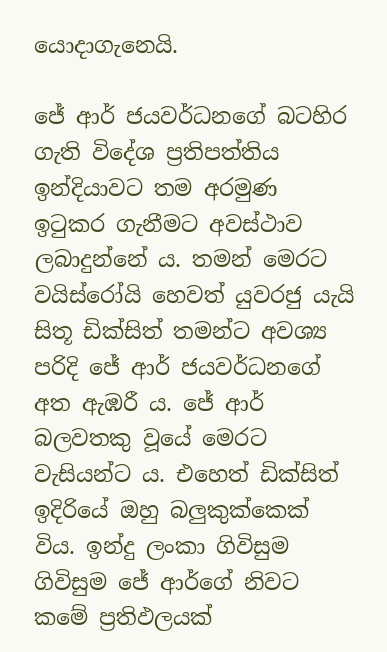යොදාගැනෙයි.

ජේ ආර් ජයවර්ධනගේ බටහිර ගැති විදේශ ප්‍රතිපත්තිය ඉන්දියාවට තම අරමුණ ඉටුකර ගැනීමට අවස්ථාව ලබාදුන්නේ ය. තමන් මෙරට වයිස්රෝයි හෙවත් යුවරජු යැයි සිතූ ඩික්සිත් තමන්ට අවශ්‍ය පරිදි ජේ ආර් ජයවර්ධනගේ අත ඇඹරී ය. ජේ ආර් බලවතකු වූයේ මෙරට වැසියන්ට ය. එහෙත් ඩික්සිත් ඉදිරියේ ඔහු බලුකුක්කෙක් විය. ඉන්දු ලංකා ගිවිසුම ගිවිසුම ජේ ආර්ගේ නිවට කමේ ප්‍රතිඵලයක්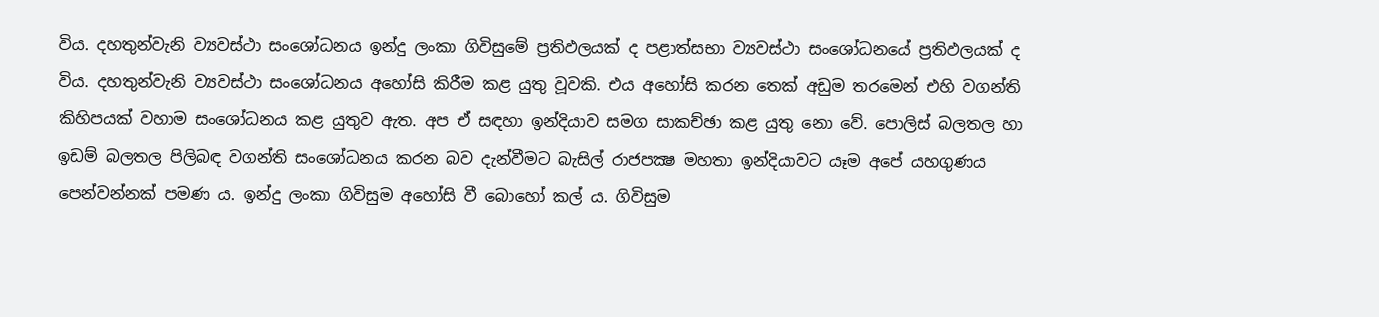විය. දහතුන්වැනි ව්‍යවස්ථා සංශෝධනය ඉන්දු ලංකා ගිවිසුමේ ප්‍රතිඵලයක් ද පළාත්සභා ව්‍යවස්ථා සංශෝධනයේ ප්‍රතිඵලයක් ද විය. දහතුන්වැනි ව්‍යවස්ථා සංශෝධනය අහෝසි කිරීම කළ යුතු වූවකි. එය අහෝසි කරන තෙක් අඩුම තරමෙන් එහි වගන්ති කිහිපයක් වහාම සංශෝධනය කළ යුතුව ඇත. අප ඒ සඳහා ඉන්දියාව සමග සාකච්ඡා කළ යුතු නො වේ. පොලිස් බලතල හා ඉඩම් බලතල පිලිබඳ වගන්ති සංශෝධනය කරන බව දැන්වීමට බැසිල් රාජපක්‍ෂ මහතා ඉන්දියාවට යෑම අපේ යහගුණය පෙන්වන්නක් පමණ ය. ඉන්දු ලංකා ගිවිසුම අහෝසි වී බොහෝ කල් ය. ගිවිසුම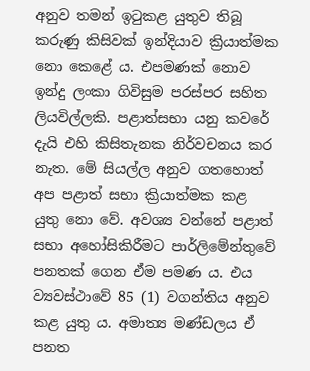අනුව තමන් ඉටුකළ යුතුව තිබූ කරුණු කිසිවක් ඉන්දියාව ක්‍රියාත්මක නො කෙළේ ය. එපමණක් නොව ඉන්දු ලංකා ගිවිසුම පරස්පර සහිත ලියවිල්ලකි. පළාත්සභා යනු කවරේ දැයි එහි කිසිතැනක නිර්වචනය කර නැත. මේ සියල්ල අනුව ගතහොත් අප පළාත් සභා ක්‍රියාත්මක කළ යුතු නො වේ. අවශ්‍ය වන්නේ පළාත් සභා අහෝසිකිරීමට පාර්ලිමේන්තුවේ පනතක් ගෙන ඒම පමණ ය. එය ව්‍යවස්ථාවේ 85 (1) වගන්තිය අනුව කළ යුතු ය. අමාත්‍ය මණ්ඩලය ඒ පනත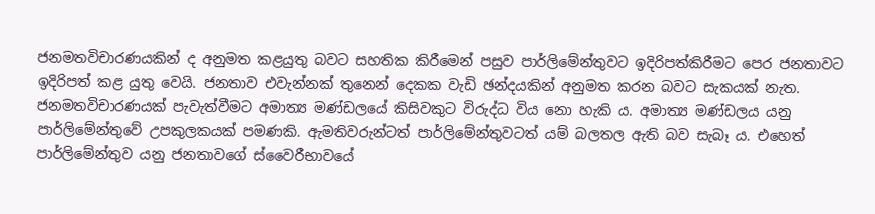ජනමතවිචාරණයකින් ද අනුමත කළයුතු බවට සහතික කිරීමෙන් පසුව පාර්ලිමේන්තුවට ඉදිරිපත්කිරීමට පෙර ජනතාවට ඉදිරිපත් කළ යුතු වෙයි. ජනතාව එවැන්නක් තුනෙන් දෙකක වැඩි ඡන්දයකින් අනුමත කරන බවට සැකයක් නැත. ජනමතවිචාරණයක් පැවැත්වීමට අමාත්‍ය මණ්ඩලයේ කිසිවකුට විරුද්ධ විය නො හැකි ය. අමාත්‍ය මණ්ඩලය යනු පාර්ලිමේන්තුවේ උපකුලකයක් පමණකි. ඇමතිවරුන්ටත් පාර්ලිමේන්තුවටත් යම් බලතල ඇති බව සැබෑ ය. එහෙත් පාර්ලිමේන්තුව යනු ජනතාවගේ ස්වෛරීභාවයේ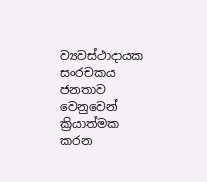ව්‍යවස්ථාදායක සංරචකය ජනතාව වෙනුවෙන් ක්‍රියාත්මක කරන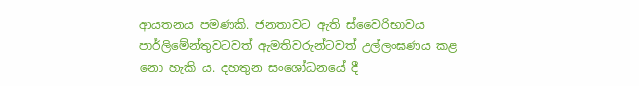ආයතනය පමණකි. ජනතාවට ඇති ස්වෛරිභාවය පාර්ලිමේන්තුවටවත් ඇමතිවරුන්ටවත් උල්ලංඝණය කළ නො හැකි ය. දහතුන සංශෝධනයේ දී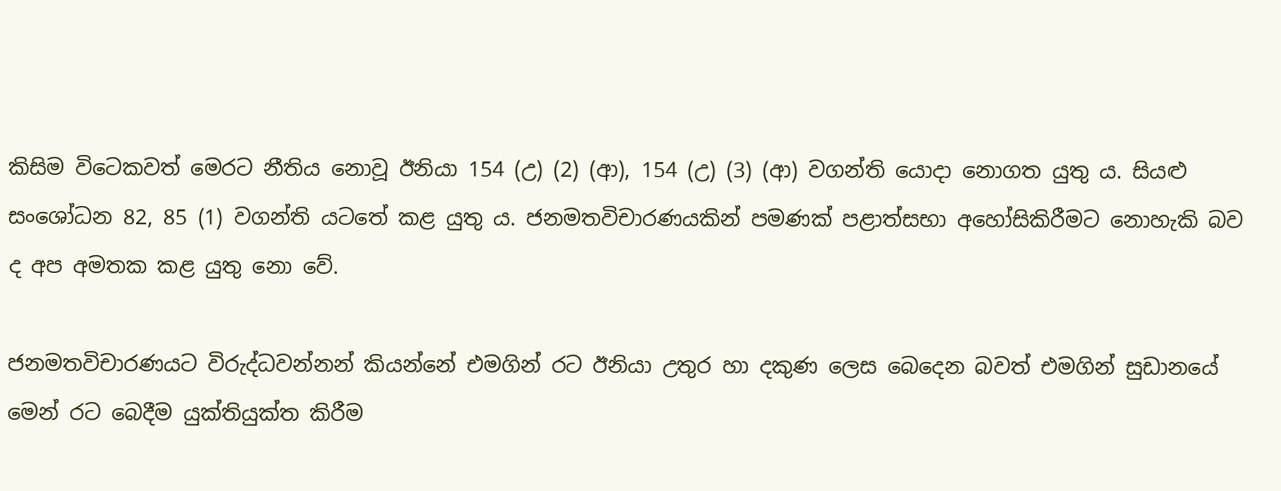කිසිම විටෙකවත් මෙරට නීතිය නොවූ ඊනියා 154 (උ) (2) (ආ), 154 (උ) (3) (ආ) වගන්ති යොදා නොගත යුතු ය. සියළු සංශෝධන 82, 85 (1) වගන්ති යටතේ කළ යුතු ය. ජනමතවිචාරණයකින් පමණක් පළාත්සභා අහෝසිකිරීමට නොහැකි බව ද අප අමතක කළ යුතු නො වේ.

ජනමතවිචාරණයට විරුද්ධවන්නන් කියන්නේ එමගින් රට ඊනියා උතුර හා දකුණ ලෙස බෙදෙන බවත් එමගින් සුඩානයේ මෙන් රට බෙදීම යුක්තියුක්ත කිරීම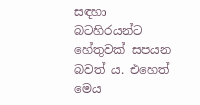සඳහා බටහිරයන්ට හේතුවක් සපයන බවත් ය. එහෙත් මෙය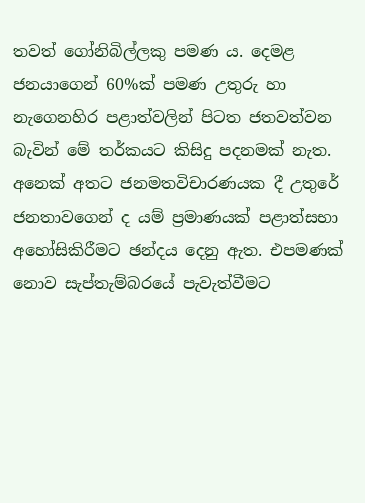තවත් ගෝනිබිල්ලකු පමණ ය. දෙමළ ජනයාගෙන් 60%ක් පමණ උතුරු හා නැගෙනහිර පළාත්වලින් පිටත ජතවත්වන බැවින් මේ තර්කයට කිසිදු පදනමක් නැත. අනෙක් අතට ජනමතවිචාරණයක දී උතුරේ ජනතාවගෙන් ද යම් ප්‍රමාණයක් පළාත්සභා අහෝසිකිරීමට ඡන්දය දෙනු ඇත. එපමණක් නොව සැප්තැම්බරයේ පැවැත්වීමට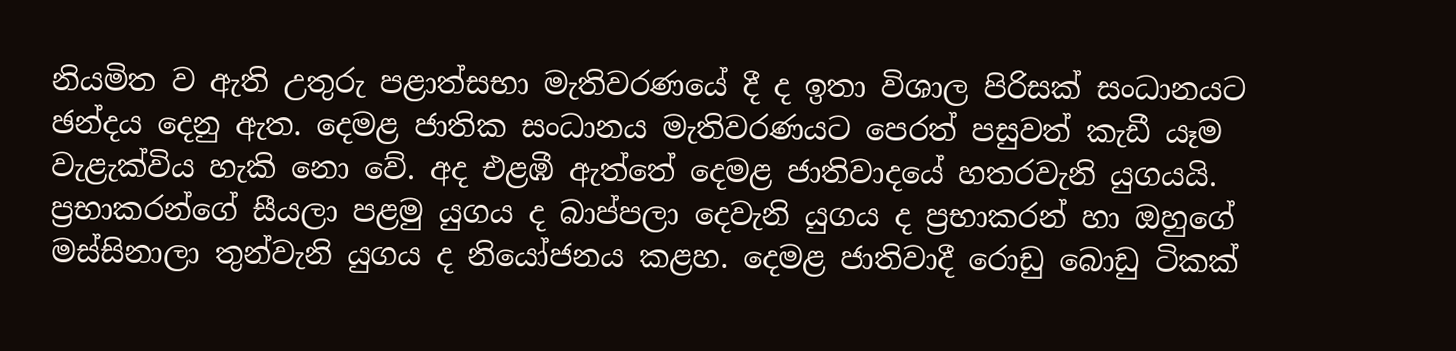නියමිත ව ඇති උතුරු පළාත්සභා මැතිවරණයේ දී ද ඉතා විශාල පිරිසක් සංධානයට ඡන්දය දෙනු ඇත. දෙමළ ජාතික සංධානය මැතිවරණයට පෙරත් පසුවත් කැඩී යෑම වැළැක්විය හැකි නො වේ. අද එළඹී ඇත්තේ දෙමළ ජාතිවාදයේ හතරවැනි යුගයයි. ප්‍රභාකරන්ගේ සීයලා පළමු යුගය ද බාප්පලා දෙවැනි යුගය ද ප්‍රභාකරන් හා ඔහුගේ මස්සිනාලා තුන්වැනි යුගය ද නියෝජනය කළහ. දෙමළ ජාතිවාදී රොඩු බොඩු ටිකක්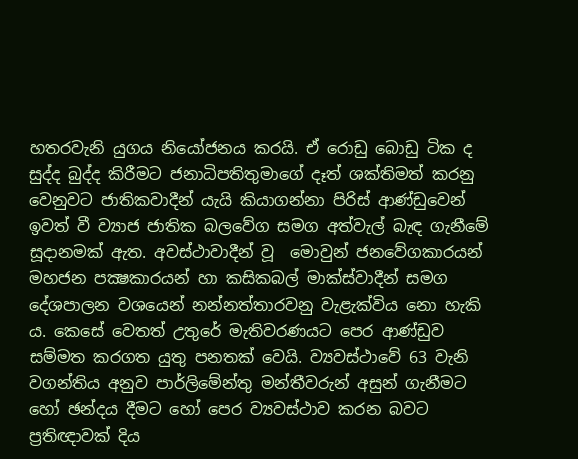හතරවැනි යුගය නියෝජනය කරයි. ඒ රොඩු බොඩු ටික ද සුද්ද බුද්ද කිරීමට ජනාධිපතිතුමාගේ දෑත් ශක්තිමත් කරනු වෙනුවට ජාතිකවාදීන් යැයි කියාගන්නා පිරිස් ආණ්ඩුවෙන් ඉවත් වී ව්‍යාජ ජාතික බලවේග සමග අත්වැල් බැඳ ගැනීමේ සූදානමක් ඇත. අවස්ථාවාදීන් වූ  මොවුන් ජනවේගකාරයන් මහජන පක්‍ෂකාරයන් හා කසිකබල් මාක්ස්වාදීන් සමග දේශපාලන වශයෙන් නන්නත්තාරවනු වැළැක්විය නො හැකි ය. කෙසේ වෙතත් උතුරේ මැතිවරණයට පෙර ආණ්ඩුව සම්මත කරගත යුතු පනතක් වෙයි. ව්‍යවස්ථාවේ 63 වැනි වගන්තිය අනුව පාර්ලිමේන්තු මන්තීවරුන් අසුන් ගැනීමට හෝ ඡන්දය දීමට හෝ පෙර ව්‍යවස්ථාව කරන බවට ප්‍රතිඥාවක් දිය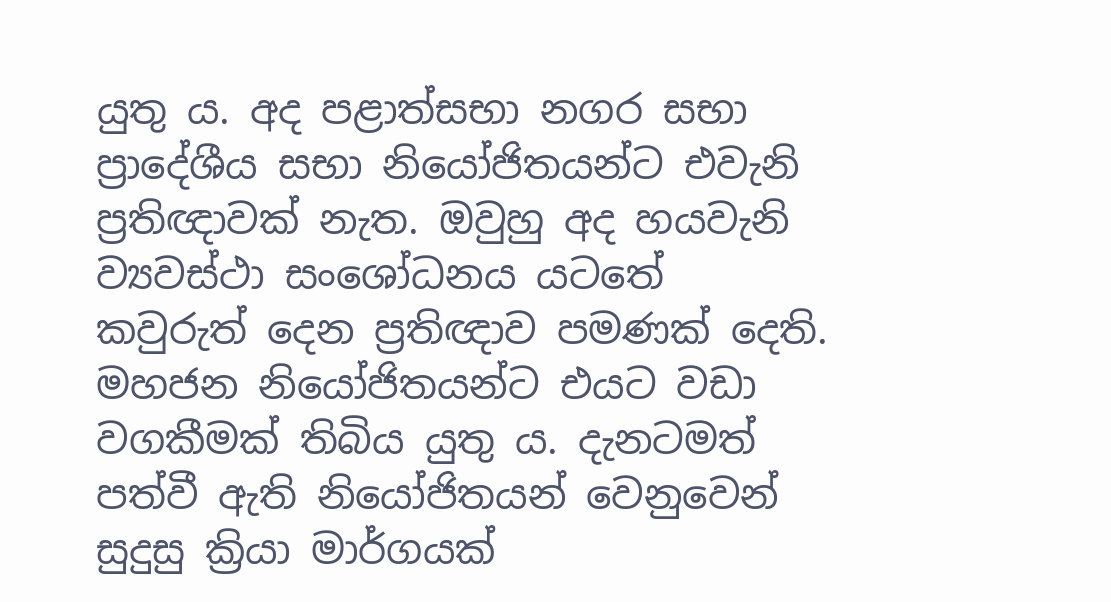යුතු ය. අද පළාත්සභා නගර සභා ප්‍රාදේශීය සභා නියෝජිතයන්ට එවැනි ප්‍රතිඥාවක් නැත. ඔවුහු අද හයවැනි ව්‍යවස්ථා සංශෝධනය යටතේ කවුරුත් දෙන ප්‍රතිඥාව පමණක් දෙති. මහජන නියෝජිතයන්ට එයට වඩා වගකීමක් තිබිය යුතු ය. දැනටමත් පත්වී ඇති නියෝජිතයන් වෙනුවෙන් සුදුසු ක්‍රියා මාර්ගයක්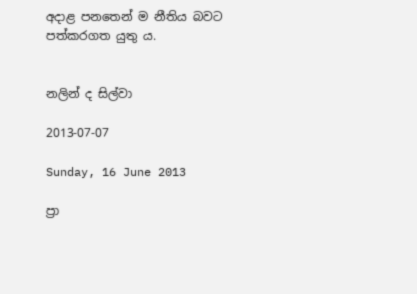අදාළ පනතෙන් ම නීතිය බවට පත්කරගත යුතු ය.


නලින් ද සිල්වා

2013-07-07

Sunday, 16 June 2013

ප්‍රා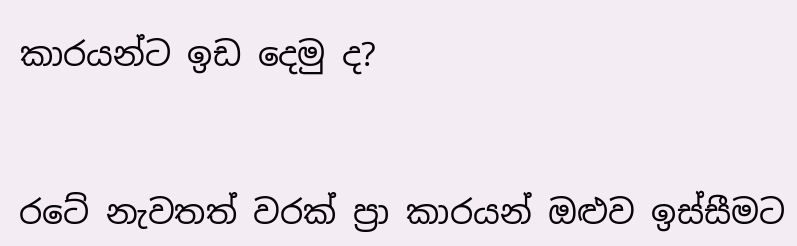කාරයන්ට ඉඩ දෙමු ද?


රටේ නැවතත් වරක් ප්‍රා කාරයන් ඔළුව ඉස්සීමට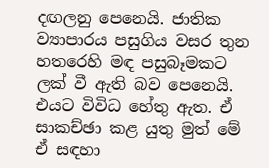දඟලනු පෙනෙයි. ජාතික ව්‍යාපාරය පසුගිය වසර තුන හතරෙහි මඳ පසුබෑමකට ලක් වී ඇති බව පෙනෙයි. එයට විවිධ හේතු ඇත. ඒ සාකච්ඡා කළ යුතු මුත් මේ ඒ සඳහා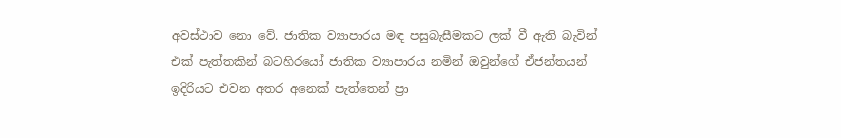අවස්ථාව නො වේ. ජාතික ව්‍යාපාරය මඳ පසුබැසීමකට ලක් වී ඇති බැවින් එක් පැත්තකින් බටහිරයෝ ජාතික ව්‍යාපාරය නමින් ඔවුන්ගේ ඒජන්තයන් ඉදිරියට එවන අතර අනෙක් පැත්තෙන් ප්‍රා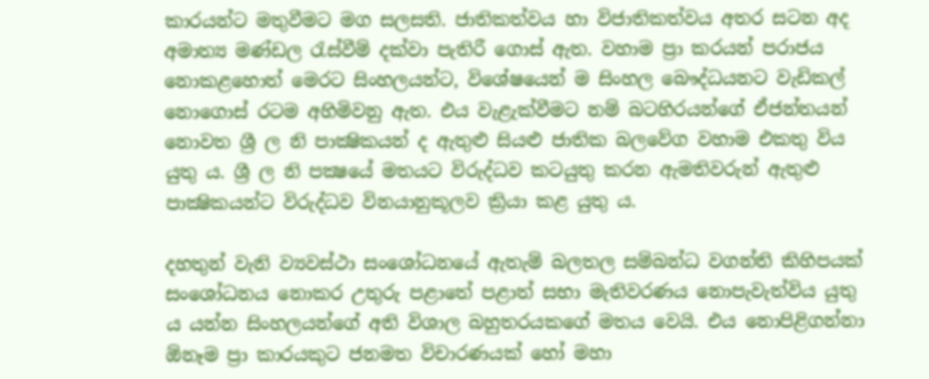කාරයන්ට මතුවීමට මග සලසති. ජාතිකත්වය හා විජාතිකත්වය අතර සටන අද අමාත්‍ය මණ්ඩල රැස්වීම් දක්වා පැතිරී ගොස් ඇත. වහාම ප්‍රා කරයන් පරාජය නොකළහොත් මෙරට සිංහලයන්ට, විශේෂයෙන් ම සිංහල බෞද්ධයනට වැඩිකල් නොගොස් රටම අහිමිවනු ඇත. එය වැළැක්වීමට නම් බටහිරයන්ගේ ඒජන්තයන් නොවත ශ්‍රී ල නි පාක්‍ෂිකයන් ද ඇතුළු සියළු ජාතික බලවේග වහාම එකතු විය යුතු ය. ශ්‍රී ල නි පක්‍ෂයේ මතයට විරුද්ධව කටයුතු කරන ඇමතිවරුන් ඇතුළු පාක්‍ෂිකයන්ට විරුද්ධව විනයානුකූලව ක්‍රියා කළ යුතු ය.

දහතුන් වැනි ව්‍යවස්ථා සංශෝධනයේ ඇතැම් බලතල සම්බන්ධ වගන්ති කිහිපයක් සංශෝධනය නොකර උතුරු පළාතේ පළාත් සභා මැතිවරණය නොපැවැත්විය යුතු ය යන්න සිංහලයන්ගේ අති විශාල බහුතරයකගේ මතය වෙයි. එය නොපිළිගන්නා ඕනෑම ප්‍රා කාරයකුට ජනමත විචාරණයක් හෝ මහා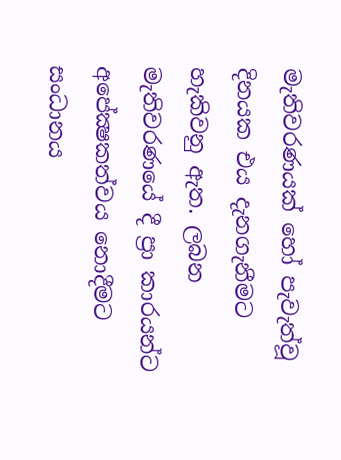මැතිවරණයක් හෝ පැවැත්වූ දිනයක එය දැනගැනීමට හැකිවනු ඇත. ලබන මැතිවරණයේ දී ප්‍රා කාරයන්ට අපේක්‍ෂකත්වය නොදීමට සංධානය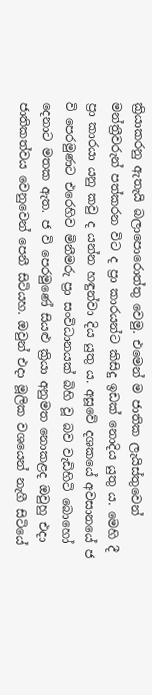ක්‍රියාකරනු ඇතැයි බලාපොරොත්තු වෙමු. එමෙන් ම ජාතික ලැයිස්තුවෙන් මන්ත්‍රීවරුන් පත්කරන විට ද ප්‍රා කාරයන්ට කිසිදු ඉඩක් නොදිය යුතු ය. මෙහි දී ප්‍රා කාරයා යනු කවු ද යන්න හඳුන්වා දිය යුතු ය. අසූවේ දශකයේ අවසානයේ ජ වි පෙරමුණට එරෙහිව මිනීමරු ප්‍රා සංවිධානයක් බිහි වූ බව වැඩිහිටි බොහෝ දෙනාට මතක ඇත. ජ වි පෙරමුණේ සියළු ක්‍රියා අනුමත නොකළද ඔවුහු එදා ජාතිකත්වය වෙනුවෙන් පෙනී සිටියහ. ඔවුන් එදා මූලික වශයෙන් නැගී සිටියේ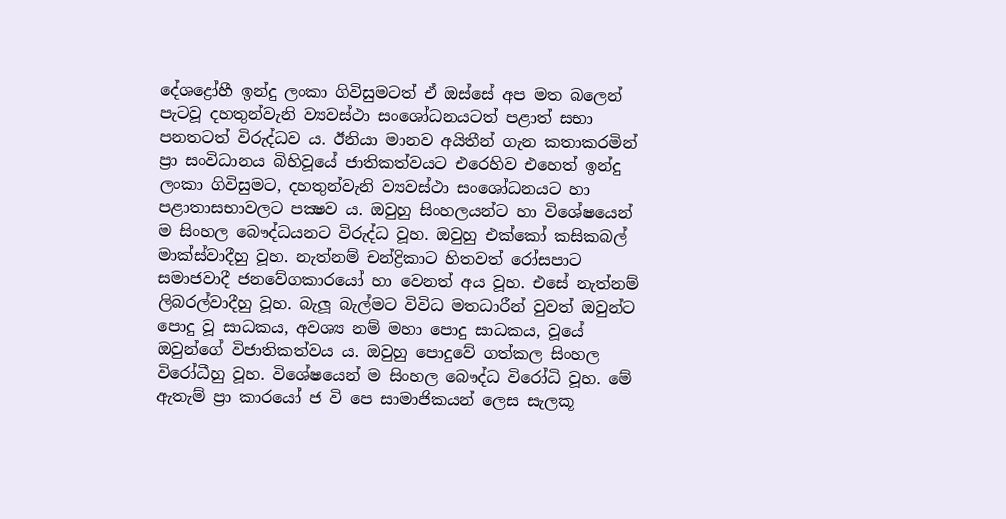දේශද්‍රෝහී ඉන්දු ලංකා ගිවිසුමටත් ඒ ඔස්සේ අප මත බලෙන් පැටවූ දහතුන්වැනි ව්‍යවස්ථා සංශෝධනයටත් පළාත් සභා පනතටත් විරුද්ධව ය. ඊනියා මානව අයිතීන් ගැන කතාකරමින් ප්‍රා සංවිධානය බිහිවූයේ ජාතිකත්වයට එරෙහිව එහෙත් ඉන්දු ලංකා ගිවිසුමට, දහතුන්වැනි ව්‍යවස්ථා සංශෝධනයට හා පළාතාසභාවලට පක්‍ෂව ය. ඔවුහු සිංහලයන්ට හා විශේෂයෙන් ම සිංහල බෞද්ධයනට විරුද්ධ වූහ. ඔවුහු එක්කෝ කසිකබල් මාක්ස්වාදීහු වූහ. නැත්නම් චන්ද්‍රිකාට හිතවත් රෝසපාට සමාජවාදී ජනවේගකාරයෝ හා වෙනත් අය වූහ. එසේ නැත්නම් ලිබරල්වාදීහු වූහ. බැලූ බැල්මට විවිධ මතධාරීන් වුවත් ඔවුන්ට පොදු වූ සාධකය, අවශ්‍ය නම් මහා පොදු සාධකය, වූයේ ඔවුන්ගේ විජාතිකත්වය ය. ඔවුහු පොදුවේ ගත්කල සිංහල විරෝධීහු වූහ. විශේෂයෙන් ම සිංහල බෞද්ධ විරෝධි වූහ. මේ ඇතැම් ප්‍රා කාරයෝ ජ වි පෙ සාමාජිකයන් ලෙස සැලකූ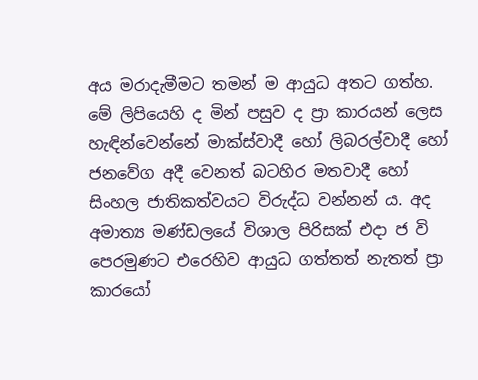අය මරාදැමීමට තමන් ම ආයුධ අතට ගත්හ. මේ ලිපියෙහි ද මින් පසුව ද ප්‍රා කාරයන් ලෙස හැඳින්වෙන්නේ මාක්ස්වාදී හෝ ලිබරල්වාදී හෝ ජනවේග අදී වෙනත් බටහිර මතවාදී හෝ සිංහල ජාතිකත්වයට විරුද්ධ වන්නන් ය. අද අමාත්‍ය මණ්ඩලයේ විශාල පිරිසක් එදා ජ වි පෙරමුණට එරෙහිව ආයුධ ගත්තත් නැතත් ප්‍රා කාරයෝ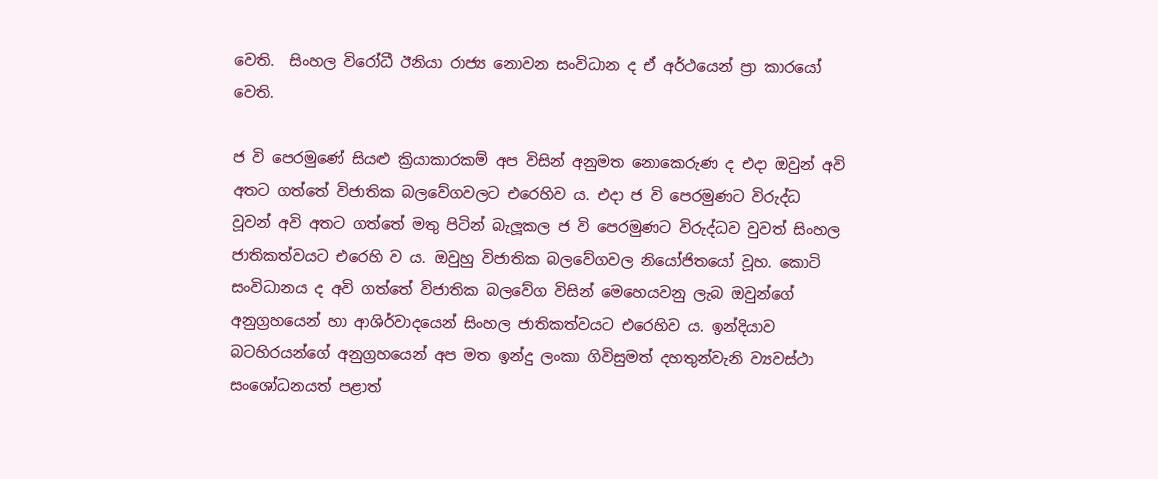වෙති.  සිංහල විරෝධී ඊනියා රාජ්‍ය නොවන සංවිධාන ද ඒ අර්ථයෙන් ප්‍රා කාරයෝ වෙති.

ජ වි පෙරමුණේ සියළු ක්‍රියාකාරකම් අප විසින් අනුමත නොකෙරුණ ද එදා ඔවුන් අවි අතට ගත්තේ විජාතික බලවේගවලට එරෙහිව ය. එදා ජ වි පෙරමුණට විරුද්ධ වූවන් අවි අතට ගත්තේ මතු පිටින් බැලූකල ජ වි පෙරමුණට විරුද්ධව වුවත් සිංහල ජාතිකත්වයට එරෙහි ව ය. ඔවුහු විජාතික බලවේගවල නියෝජිතයෝ වූහ. කොටි සංවිධානය ද අවි ගත්තේ විජාතික බලවේග විසින් මෙහෙයවනු ලැබ ඔවුන්ගේ අනුග්‍රහයෙන් හා ආශිර්වාදයෙන් සිංහල ජාතිකත්වයට එරෙහිව ය. ඉන්දියාව බටහිරයන්ගේ අනුග්‍රහයෙන් අප මත ඉන්දු ලංකා ගිවිසුමත් දහතුන්වැනි ව්‍යවස්ථා සංශෝධනයත් පළාත්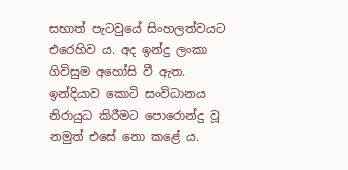සභාත් පැටවුයේ සිංහලත්වයට එරෙහිව ය. අද ඉන්දු ලංකා ගිවිසුම අහෝසි වී ඇත. ඉන්දියාව කොටි සංවිධානය නිරායුධ කිරීමට පොරොන්දු වූ නමුත් එසේ නො කළේ ය.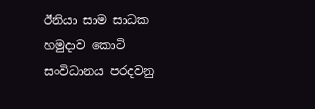ඊනියා සාම සාධක හමුදාව කොටි සංවිධානය පරදවනු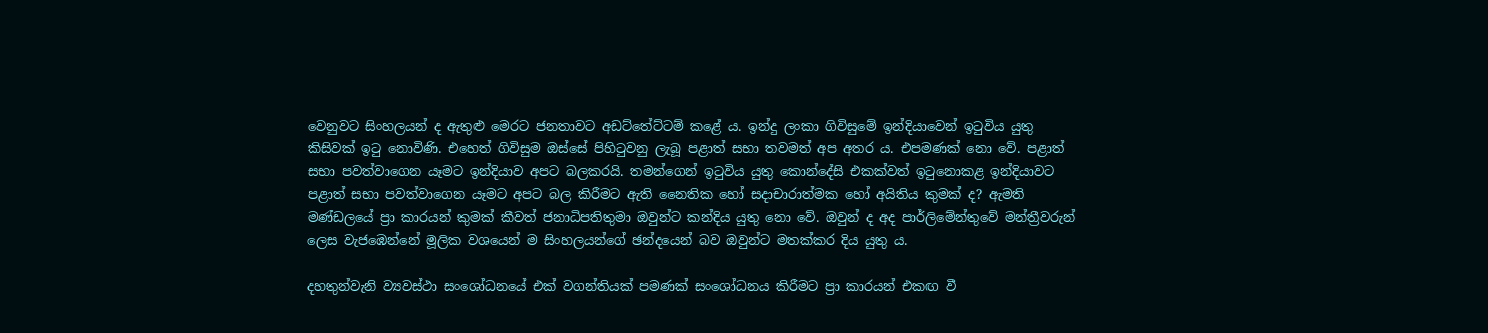වෙනුවට සිංහලයන් ද ඇතුළු මෙරට ජනතාවට අඩට්තේට්ටම් කළේ ය. ඉන්දු ලංකා ගිවිසුමේ ඉන්දියාවෙන් ඉටුවිය යුතු කිසිවක් ඉටු නොවිණි. එහෙත් ගිවිසුම ඔස්සේ පිහිටුවනු ලැබූ පළාත් සභා තවමත් අප අතර ය. එපමණක් නො වේ. පළාත් සභා පවත්වාගෙන යෑමට ඉන්දියාව අපට බලකරයි. තමන්ගෙන් ඉටුවිය යුතු කොන්දේසි එකක්වත් ඉටුනොකළ ඉන්දියාවට පළාත් සභා පවත්වාගෙන යෑමට අපට බල කිරීමට ඇති නෛතික හෝ සදාචාරාත්මක හෝ අයිතිය කුමක් ද? ඇමති මණ්ඩලයේ ප්‍රා කාරයන් කුමක් කීවත් ජනාධිපතිතුමා ඔවුන්ට කන්දිය යුතු නො වේ. ඔවුන් ද අද පාර්ලිමේන්තුවේ මන්ත්‍රීවරුන් ලෙස වැජඹෙන්නේ මූලික වශයෙන් ම සිංහලයන්ගේ ඡන්දයෙන් බව ඔවුන්ට මතක්කර දිය යුතු ය.

දහතුන්වැනි ව්‍යවස්ථා සංශෝධනයේ එක් වගන්තියක් පමණක් සංශෝධනය කිරීමට ප්‍රා කාරයන් එකඟ වී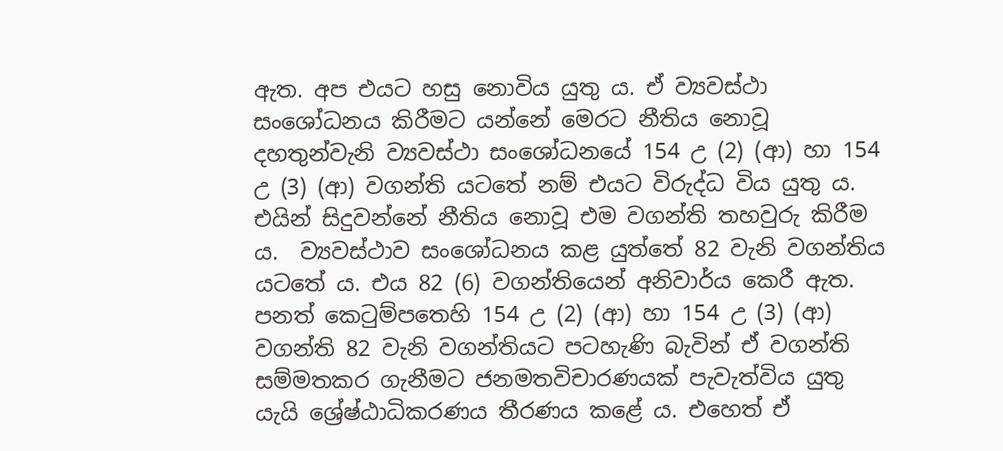ඇත. අප එයට හසු නොවිය යුතු ය. ඒ ව්‍යවස්ථා සංශෝධනය කිරීමට යන්නේ මෙරට නීතිය නොවූ දහතුන්වැනි ව්‍යවස්ථා සංශෝධනයේ 154 උ (2) (ආ) හා 154 උ (3) (ආ) වගන්ති යටතේ නම් එයට විරුද්ධ විය යුතු ය. එයින් සිදුවන්නේ නීතිය නොවූ එම වගන්ති තහවුරු කිරීම ය.  ව්‍යවස්ථාව සංශෝධනය කළ යුත්තේ 82 වැනි වගන්තිය යටතේ ය. එය 82 (6) වගන්තියෙන් අනිවාර්ය කෙරී ඇත. පනත් කෙටුම්පතෙහි 154 උ (2) (ආ) හා 154 උ (3) (ආ) වගන්ති 82 වැනි වගන්තියට පටහැණි බැවින් ඒ වගන්ති සම්මතකර ගැනීමට ජනමතවිචාරණයක් පැවැත්විය යුතු යැයි ශ්‍රේෂ්ඨාධිකරණය තීරණය කළේ ය. එහෙත් ඒ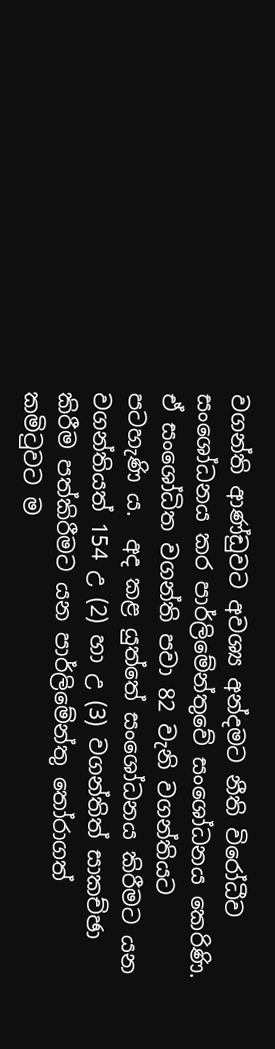වගන්ති ආණ්ඩුවට අවශ්‍ය අන්දමට නීති විරෝධීව සංශෝධනය කර පාර්ලිමේන්තුවේ සංශෝධනය කෙරිණි. ඒ සංශෝධිත වගන්ති පවා 82 වැනි වගන්තියට පටහැණි ය.  අද කළ යුත්තේ සංශෝධනය කිරීමට යන වගන්තියත් 154 උ (2) හා උ (3) වගන්තිත් සාකච්ඡා කිරීම පත්කිරීමට යන පාර්ලිමේන්තු තෝරාගත් කමිටුවට ම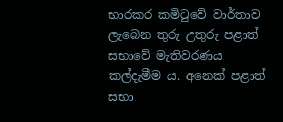භාරකර කමිටුවේ වාර්තාව ලැබෙන තුරු උතුරු පළාත් සභාවේ මැතිවරණය කල්දැමීම ය. අනෙක් පළාත් සභා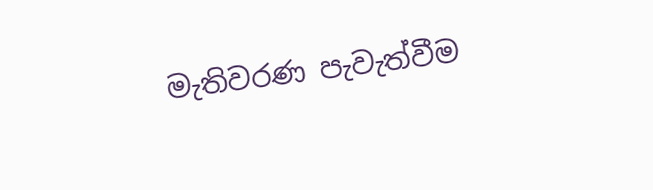මැතිවරණ පැවැත්වීම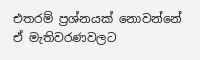එතරම් ප්‍රශ්නයක් නොවන්නේ ඒ මැතිවරණවලට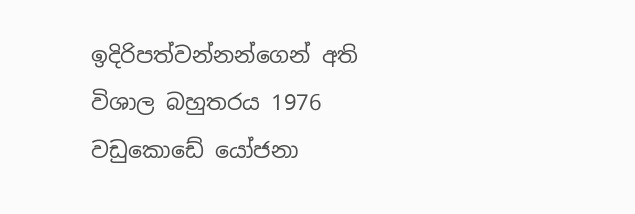ඉදිරිපත්වන්නන්ගෙන් අති විශාල බහුතරය 1976 වඩුකොඩේ යෝජනා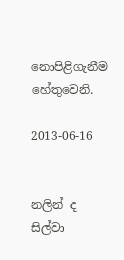නොපිළිගැනීම හේතුවෙනි.

2013-06-16


නලින් ද සිල්වා